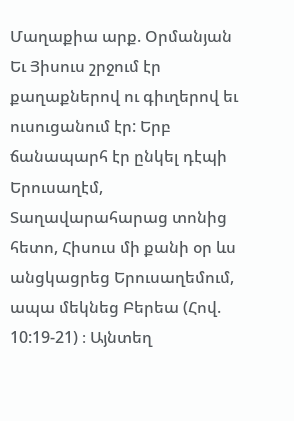Մաղաքիա արք. Օրմանյան
Եւ Յիսուս շրջում էր քաղաքներով ու գիւղերով եւ ուսուցանում էր: Երբ ճանապարհ էր ընկել դէպի Երուսաղէմ,
Տաղավարահարաց տոնից հետո, Հիսուս մի քանի օր ևս անցկացրեց Երուսաղեմում, ապա մեկնեց Բերեա (Հով. 10:19-21) ։ Այնտեղ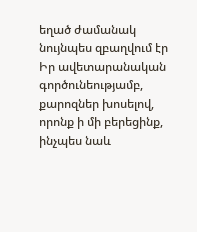եղած ժամանակ նույնպես զբաղվում էր Իր ավետարանական գործունեությամբ, քարոզներ խոսելով, որոնք ի մի բերեցինք, ինչպես նաև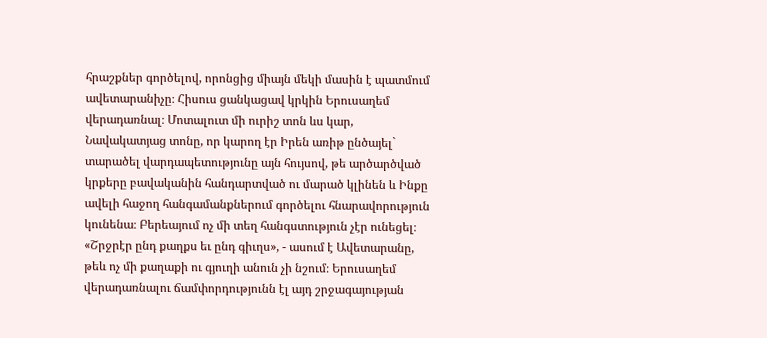հրաշքներ գործելով, որոնցից միայն մեկի մասին է պատմում ավետարանիչը։ Հիսուս ցանկացավ կրկին Երուսաղեմ վերադառնալ։ Մոտալուտ մի ուրիշ տոն ևս կար, Նավակատյաց տոնը, որ կարող էր Իրեն առիթ ընծայել` տարածել վարդապետությունը այն հույսով, թե արծարծված կրքերը բավականին հանդարտված ու մարած կլինեն և Ինքը ավելի հաջող հանգամանքներում գործելու հնարավորություն կունենա։ Բերեայում ոչ մի տեղ հանգստություն չէր ունեցել։ «Շրջրէր ընդ քաղքս եւ ընդ գիւղս», - ասում է Ավետարանը, թեև ոչ մի քաղաքի ու գյուղի անուն չի նշում։ Երուսաղեմ վերադառնալու ճամփորդությունն էլ այդ շրջագայության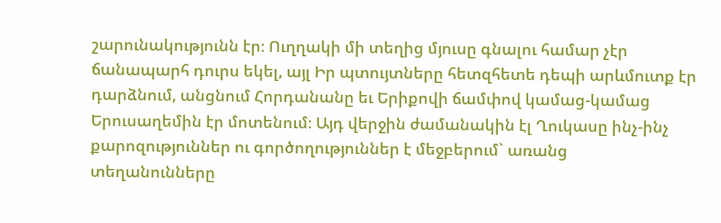շարունակությունն էր։ Ուղղակի մի տեղից մյուսը գնալու համար չէր ճանապարհ դուրս եկել, այլ Իր պտույտները հետզհետե դեպի արևմուտք էր դարձնում, անցնում Հորդանանը եւ Երիքովի ճամփով կամաց-կամաց Երուսաղեմին էր մոտենում։ Այդ վերջին ժամանակին էլ Ղուկասը ինչ-ինչ քարոզություններ ու գործողություններ է մեջբերում` առանց տեղանունները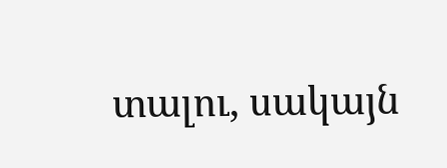տալու, սակայն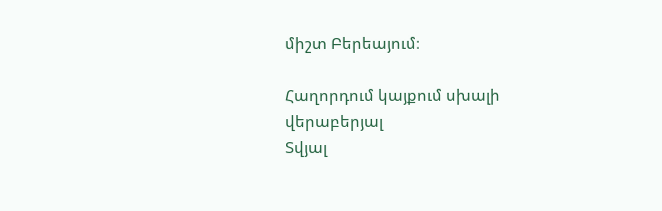միշտ Բերեայում։

Հաղորդում կայքում սխալի վերաբերյալ
Տվյալ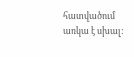հատվածում առկա է սխալ: